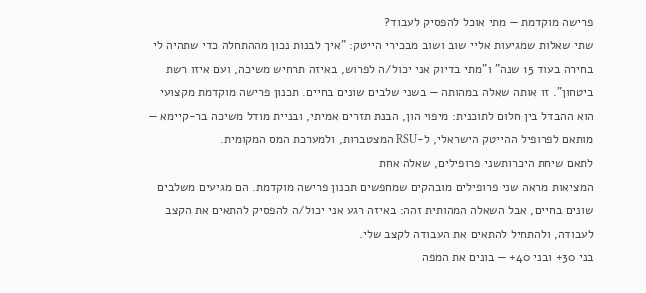פרישה מוקדמת — מתי אוכל להפסיק לעבוד?
שתי שאלות שמגיעות אליי שוב ושוב מבכירי הייטק: "איך לבנות נכון מההתחלה כדי שתהיה לי בחירה בעוד 15 שנה" ו"מתי בדיוק אני יכול/ה לפרוש, באיזה תרחיש משיכה, ועם איזו רשת ביטחון". זו אותה שאלה במהותה — בשני שלבים שונים בחיים. תכנון פרישה מוקדמת מקצועי הוא ההבדל בין חלום לתוכנית: מיפוי הון, הבנת תזרים אמיתי, ובניית מודל משיכה בר-קיימא — מותאם לפרופיל ההייטק הישראלי, ל-RSU המצטברות, ולמערכת המס המקומית.
לתאם שיחת היכרותשני פרופילים, שאלה אחת
המציאות מראה שני פרופילים מובהקים שמחפשים תכנון פרישה מוקדמת. הם מגיעים משלבים שונים בחיים, אבל השאלה המהותית זהה: באיזה רגע אני יכול/ה להפסיק להתאים את הקצב לעבודה, ולהתחיל להתאים את העבודה לקצב שלי.
בני 30+ ובני 40+ — בונים את המפה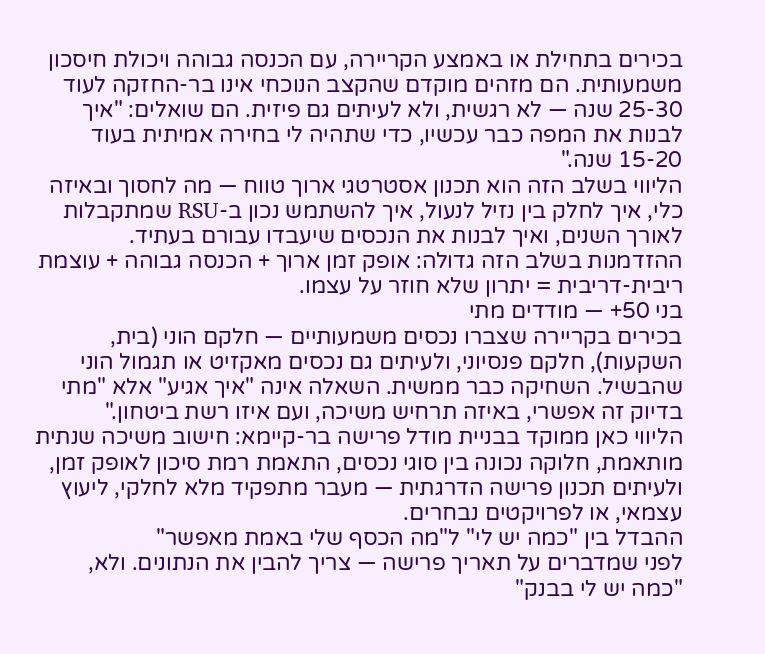בכירים בתחילת או באמצע הקריירה, עם הכנסה גבוהה ויכולת חיסכון משמעותית. הם מזהים מוקדם שהקצב הנוכחי אינו בר-החזקה לעוד 25-30 שנה — לא רגשית, ולא לעיתים גם פיזית. הם שואלים: "איך לבנות את המפה כבר עכשיו, כדי שתהיה לי בחירה אמיתית בעוד 15-20 שנה."
הליווי בשלב הזה הוא תכנון אסטרטגי ארוך טווח — מה לחסוך ובאיזה כלי, איך לחלק בין נזיל לנעול, איך להשתמש נכון ב-RSU שמתקבלות לאורך השנים, ואיך לבנות את הנכסים שיעבדו עבורם בעתיד. ההזדמנות בשלב הזה גדולה: אופק זמן ארוך + הכנסה גבוהה + עוצמת ריבית-דריבית = יתרון שלא חוזר על עצמו.
בני 50+ — מודדים מתי
בכירים בקריירה שצברו נכסים משמעותיים — חלקם הוני (בית, השקעות), חלקם פנסיוני, ולעיתים גם נכסים מאקזיט או תגמול הוני שהבשיל. השחיקה כבר ממשית. השאלה אינה "איך אגיע" אלא "מתי בדיוק זה אפשרי, באיזה תרחיש משיכה, ועם איזו רשת ביטחון."
הליווי כאן ממוקד בבניית מודל פרישה בר-קיימא: חישוב משיכה שנתית מותאמת, חלוקה נכונה בין סוגי נכסים, התאמת רמת סיכון לאופק זמן, ולעיתים תכנון פרישה הדרגתית — מעבר מתפקיד מלא לחלקי, ליעוץ עצמאי, או לפרויקטים נבחרים.
ההבדל בין "כמה יש לי" ל"מה הכסף שלי באמת מאפשר"
לפני שמדברים על תאריך פרישה — צריך להבין את הנתונים. ולא, "כמה יש לי בבנק"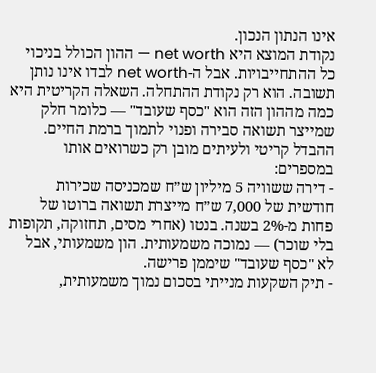אינו הנתון הנכון.
נקודת המוצא היא net worth — ההון הכולל בניכוי כל ההתחייבויות. אבל ה-net worth לבדו אינו נותן תשובה. הוא רק נקודת ההתחלה. השאלה הקריטית היא כמה מההון הזה הוא "כסף שעובד" — כלומר חלק שמייצר תשואה סבירה ופנוי לתמוך ברמת החיים.
ההבדל קריטי ולעיתים מובן רק כשרואים אותו במספרים:
- דירה ששוויה 5 מיליון ש״ח שמכניסה שכירות חודשית של 7,000 ש״ח מייצרת תשואה ברוטו של פחות מ-2% בשנה. בנטו (אחרי מסים, תחזוקה, תקופות בלי שוכר) — נמוכה משמעותית. הון משמעותי, אבל לא "כסף שעובד" שיממן פרישה.
- תיק השקעות מנייתי בסכום נמוך משמעותית,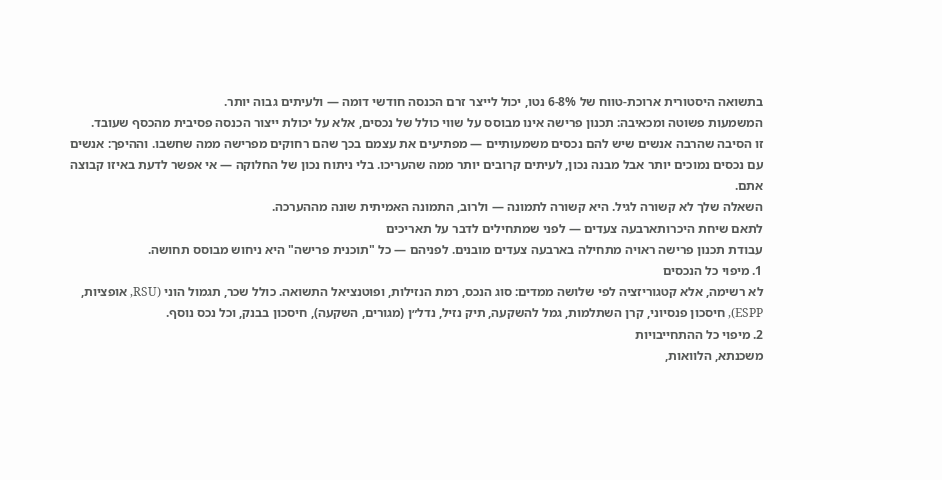בתשואה היסטורית ארוכת-טווח של 6-8% נטו, יכול לייצר זרם הכנסה חודשי דומה — ולעיתים גבוה יותר.
המשמעות פשוטה ומכאיבה: תכנון פרישה אינו מבוסס על שווי כולל של נכסים, אלא על יכולת ייצור הכנסה פסיבית מהכסף שעובד.
זו הסיבה שהרבה אנשים שיש להם נכסים משמעותיים — מפתיעים את עצמם בכך שהם רחוקים מפרישה ממה שחשבו. וההיפך: אנשים עם נכסים נמוכים יותר אבל מבנה נכון, לעיתים קרובים יותר ממה שהעריכו. בלי ניתוח נכון של החלוקה — אי אפשר לדעת באיזו קבוצה אתם.
השאלה שלך לא קשורה לגיל. היא קשורה לתמונה — ולרוב, התמונה האמיתית שונה מההערכה.
לתאם שיחת היכרותארבעה צעדים — לפני שמתחילים לדבר על תאריכים
עבודת תכנון פרישה ראויה מתחילה בארבעה צעדים מובנים. לפניהם — כל "תוכנית פרישה" היא ניחוש מבוסס תחושה.
1. מיפוי כל הנכסים
לא רשימה, אלא קטגוריזציה לפי שלושה ממדים: סוג הנכס, רמת הנזילות, ופוטנציאל התשואה. כולל שכר, תגמול הוני (RSU, אופציות, ESPP), חיסכון פנסיוני, קרן השתלמות, גמל להשקעה, תיק נזיל, נדל״ן (מגורים, השקעה), חיסכון בבנק, וכל נכס נוסף.
2. מיפוי כל ההתחייבויות
משכנתא, הלוואות,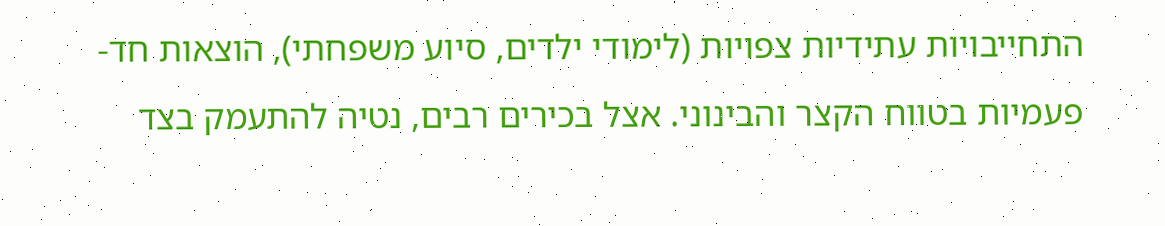התחייבויות עתידיות צפויות (לימודי ילדים, סיוע משפחתי), הוצאות חד-פעמיות בטווח הקצר והבינוני. אצל בכירים רבים, נטיה להתעמק בצד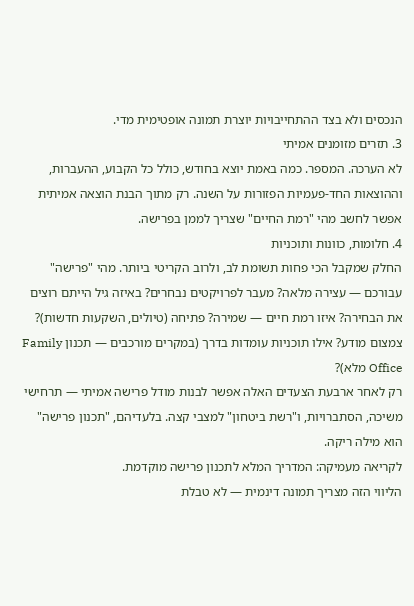הנכסים ולא בצד ההתחייבויות יוצרת תמונה אופטימית מדי.
3. תזרים מזומנים אמיתי
לא הערכה. המספר. כמה באמת יוצא בחודש, כולל כל הקבוע, ההעברות, וההוצאות החד-פעמיות הפזורות על השנה. רק מתוך הבנת הוצאה אמיתית אפשר לחשב מהי "רמת החיים" שצריך לממן בפרישה.
4. חלומות, כוונות ותוכניות
החלק שמקבל הכי פחות תשומת לב, ולרוב הקריטי ביותר. מהי "פרישה" עבורכם — עצירה מלאה? מעבר לפרויקטים נבחרים? באיזה גיל הייתם רוצים את הבחירה? איזו רמת חיים — שמירה? פתיחה (טיולים, השקעות חדשות)? צמצום מודע? אילו תוכניות עומדות בדרך (במקרים מורכבים — תכנון Family Office מלא)?
רק לאחר ארבעת הצעדים האלה אפשר לבנות מודל פרישה אמיתי — תרחישי משיכה, הסתברויות, ו"רשת ביטחון" למצבי קצה. בלעדיהם, "תכנון פרישה" הוא מילה ריקה.
לקריאה מעמיקה: המדריך המלא לתכנון פרישה מוקדמת.
הליווי הזה מצריך תמונה דינמית — לא טבלת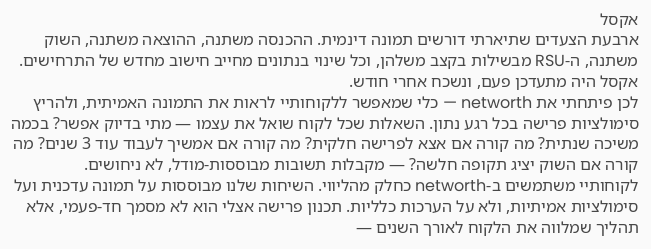אקסל
ארבעת הצעדים שתיארתי דורשים תמונה דינמית. ההכנסה משתנה, ההוצאה משתנה, השוק משתנה, ה-RSU מבשילות בקצב משלהן, וכל שינוי בנתונים מחייב חישוב מחדש של התרחישים. אקסל היה מתעדכן פעם, ונשכח אחרי חודש.
לכן פיתחתי את networth — כלי שמאפשר ללקוחותיי לראות את התמונה האמיתית, ולהריץ סימולציות פרישה בכל רגע נתון. השאלות שכל לקוח שואל את עצמו — מתי בדיוק אפשר? בכמה משיכה שנתית? מה קורה אם אצא לפרישה חלקית? מה קורה אם אמשיך לעבוד עוד 3 שנים? מה קורה אם השוק יציג תקופה חלשה? — מקבלות תשובות מבוססות-מודל, לא ניחושים.
לקוחותיי משתמשים ב-networth כחלק מהליווי. השיחות שלנו מבוססות על תמונה עדכנית ועל סימולציות אמיתיות, ולא על הערכות כלליות. תכנון פרישה אצלי הוא לא מסמך חד-פעמי, אלא תהליך שמלווה את הלקוח לאורך השנים —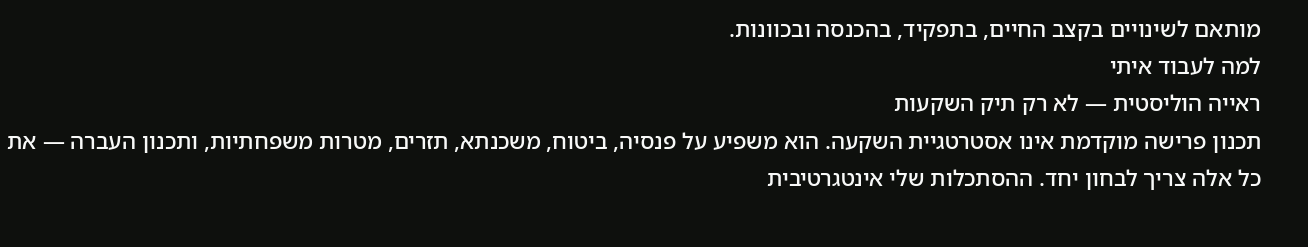מותאם לשינויים בקצב החיים, בתפקיד, בהכנסה ובכוונות.
למה לעבוד איתי
ראייה הוליסטית — לא רק תיק השקעות
תכנון פרישה מוקדמת אינו אסטרטגיית השקעה. הוא משפיע על פנסיה, ביטוח, משכנתא, תזרים, מטרות משפחתיות, ותכנון העברה — את כל אלה צריך לבחון יחד. ההסתכלות שלי אינטגרטיבית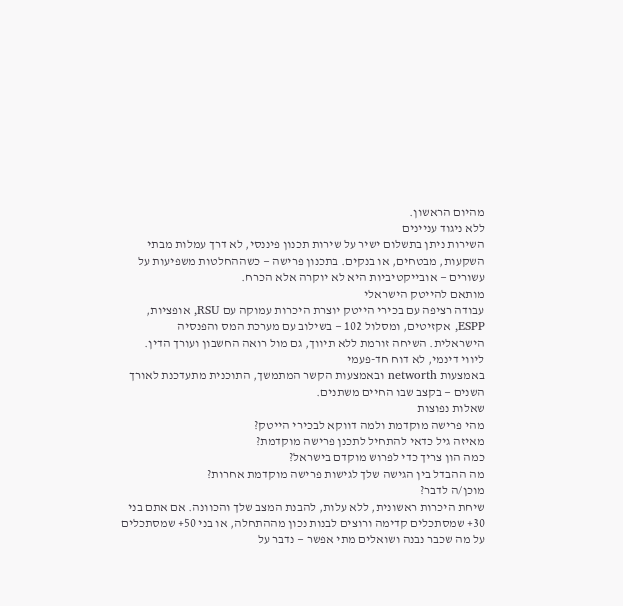מהיום הראשון.
ללא ניגוד עניינים
השירות ניתן בתשלום ישיר על שירות תכנון פיננסי, לא דרך עמלות מבתי השקעות, מבטחים, או בנקים. בתכנון פרישה — כשההחלטות משפיעות על עשורים — אובייקטיביות היא לא יוקרה אלא הכרח.
מותאם להייטק הישראלי
עבודה רציפה עם בכירי הייטק יוצרת היכרות עמוקה עם RSU, אופציות, ESPP, אקזיטים, ומסלול 102 — בשילוב עם מערכת המס והפנסיה הישראלית. השיחה זורמת ללא תיווך, גם מול רואה החשבון ועורך הדין.
ליווי דינמי, לא דוח חד-פעמי
באמצעות networth ובאמצעות הקשר המתמשך, התוכנית מתעדכנת לאורך השנים — בקצב שבו החיים משתנים.
שאלות נפוצות
מהי פרישה מוקדמת ולמה דווקא לבכירי הייטק?
מאיזה גיל כדאי להתחיל לתכנן פרישה מוקדמת?
כמה הון צריך כדי לפרוש מוקדם בישראל?
מה ההבדל בין הגישה שלך לגישות פרישה מוקדמת אחרות?
מוכן/ה לדבר?
שיחת היכרות ראשונית, ללא עלות, להבנת המצב שלך והכוונה. אם אתם בני 30+ שמסתכלים קדימה ורוצים לבנות נכון מההתחלה, או בני 50+ שמסתכלים על מה שכבר נבנה ושואלים מתי אפשר — נדבר על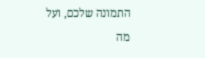התמונה שלכם, ועל מה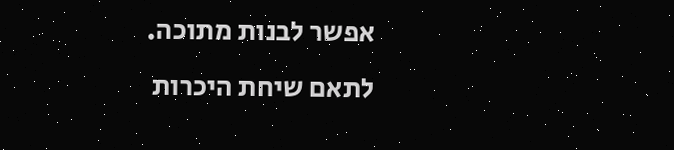אפשר לבנות מתוכה.
לתאם שיחת היכרות